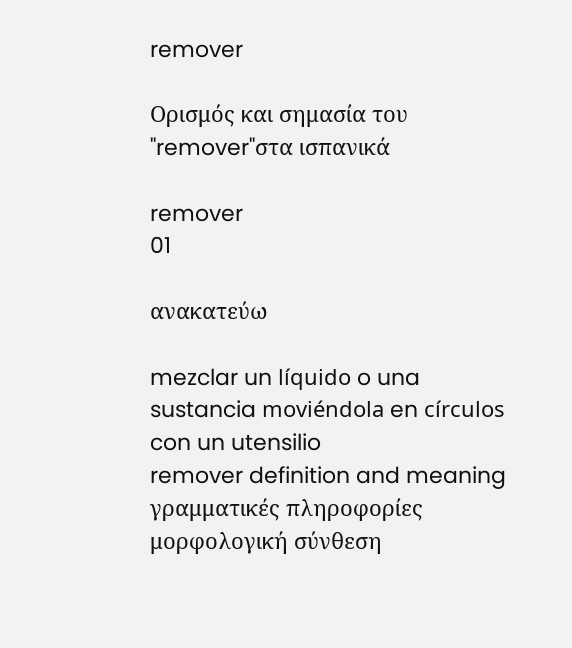remover

Ορισμός και σημασία του "remover"στα ισπανικά

remover
01

ανακατεύω

mezclar un líquido o una sustancia moviéndola en círculos con un utensilio
remover definition and meaning
γραμματικές πληροφορίες
μορφολογική σύνθεση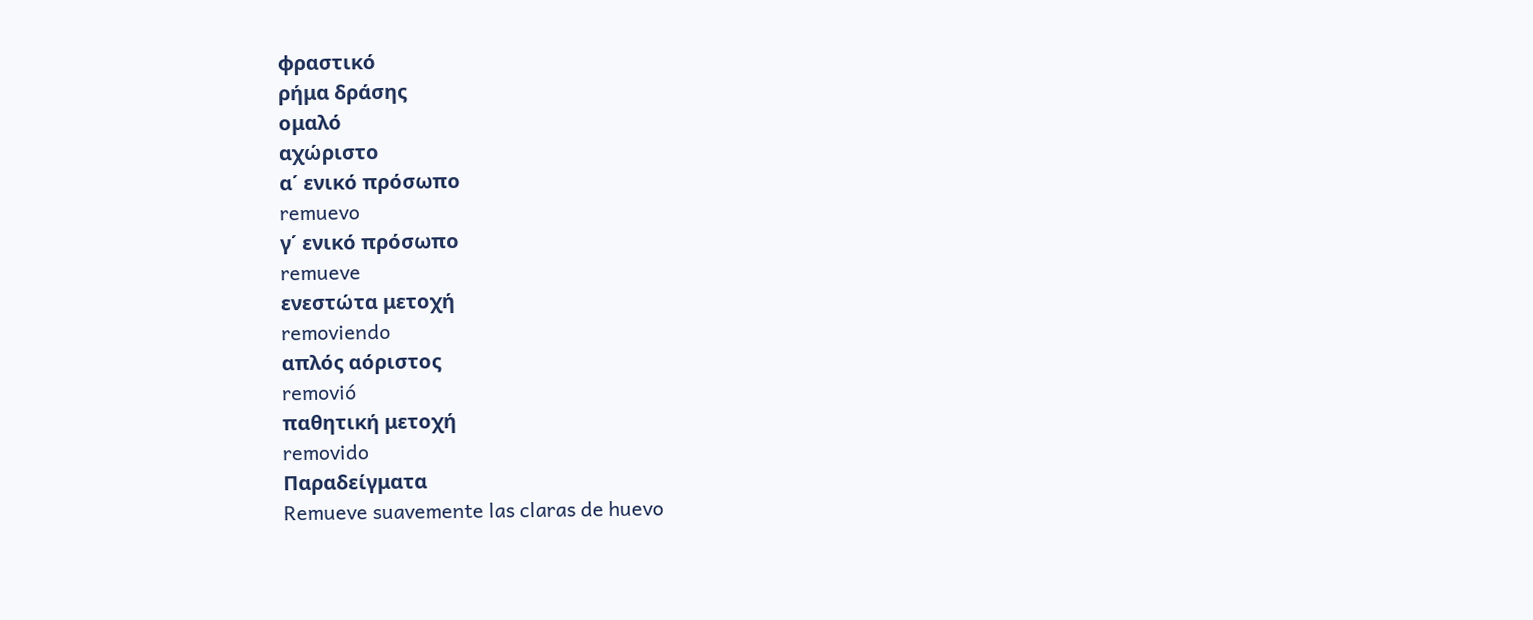φραστικό
ρήμα δράσης
ομαλό
αχώριστο
α΄ ενικό πρόσωπο
remuevo
γ΄ ενικό πρόσωπο
remueve
ενεστώτα μετοχή
removiendo
απλός αόριστος
removió
παθητική μετοχή
removido
Παραδείγματα
Remueve suavemente las claras de huevo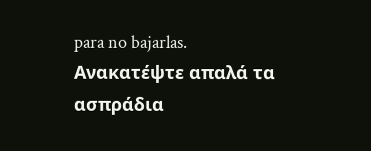para no bajarlas.
Ανακατέψτε απαλά τα ασπράδια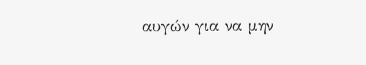αυγών για να μην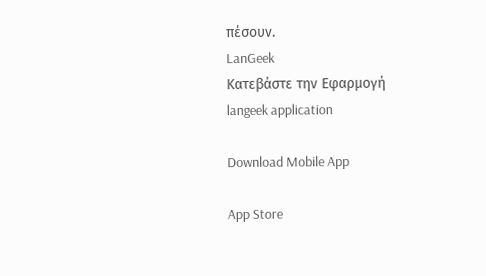πέσουν.
LanGeek
Κατεβάστε την Εφαρμογή
langeek application

Download Mobile App

App Store